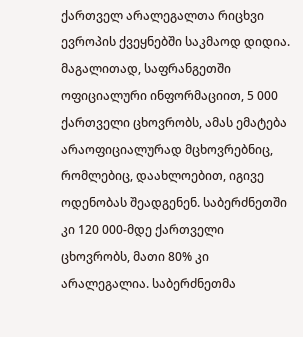ქართველ არალეგალთა რიცხვი ევროპის ქვეყნებში საკმაოდ დიდია. მაგალითად, საფრანგეთში ოფიციალური ინფორმაციით, 5 000 ქართველი ცხოვრობს, ამას ემატება არაოფიციალურად მცხოვრებნიც, რომლებიც, დაახლოებით, იგივე ოდენობას შეადგენენ. საბერძნეთში კი 120 000-მდე ქართველი ცხოვრობს, მათი 80% კი არალეგალია. საბერძნეთმა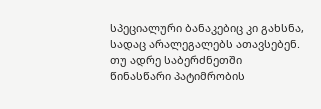სპეციალური ბანაკებიც კი გახსნა, სადაც არალეგალებს ათავსებენ. თუ ადრე საბერძნეთში წინასწარი პატიმრობის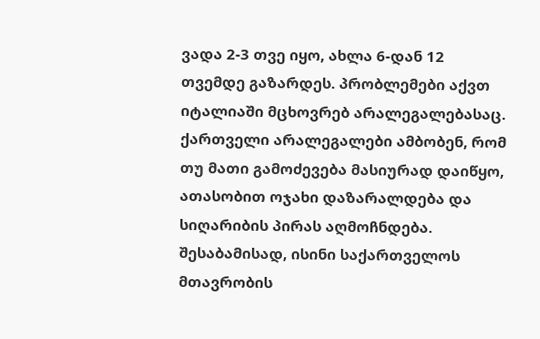ვადა 2-3 თვე იყო, ახლა 6-დან 12 თვემდე გაზარდეს. პრობლემები აქვთ იტალიაში მცხოვრებ არალეგალებასაც.
ქართველი არალეგალები ამბობენ, რომ თუ მათი გამოძევება მასიურად დაიწყო, ათასობით ოჯახი დაზარალდება და სიღარიბის პირას აღმოჩნდება. შესაბამისად, ისინი საქართველოს მთავრობის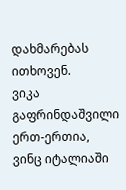დახმარებას ითხოვენ.
ვიკა გაფრინდაშვილი ერთ-ერთია, ვინც იტალიაში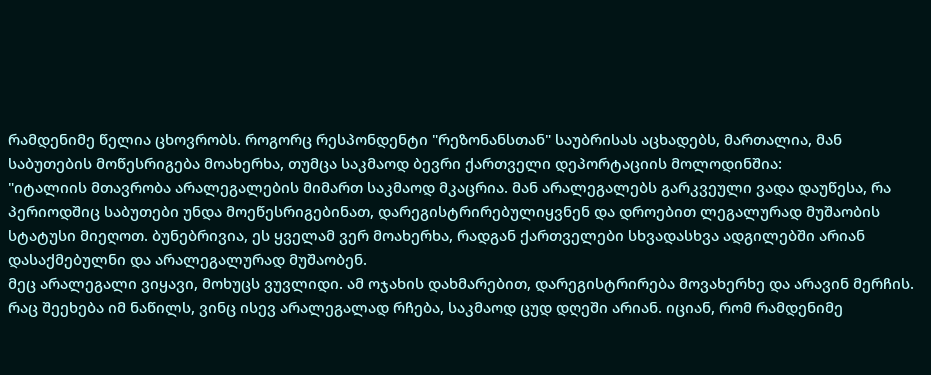რამდენიმე წელია ცხოვრობს. როგორც რესპონდენტი "რეზონანსთან" საუბრისას აცხადებს, მართალია, მან საბუთების მოწესრიგება მოახერხა, თუმცა საკმაოდ ბევრი ქართველი დეპორტაციის მოლოდინშია:
"იტალიის მთავრობა არალეგალების მიმართ საკმაოდ მკაცრია. მან არალეგალებს გარკვეული ვადა დაუწესა, რა პერიოდშიც საბუთები უნდა მოეწესრიგებინათ, დარეგისტრირებულიყვნენ და დროებით ლეგალურად მუშაობის სტატუსი მიეღოთ. ბუნებრივია, ეს ყველამ ვერ მოახერხა, რადგან ქართველები სხვადასხვა ადგილებში არიან დასაქმებულნი და არალეგალურად მუშაობენ.
მეც არალეგალი ვიყავი, მოხუცს ვუვლიდი. ამ ოჯახის დახმარებით, დარეგისტრირება მოვახერხე და არავინ მერჩის. რაც შეეხება იმ ნაწილს, ვინც ისევ არალეგალად რჩება, საკმაოდ ცუდ დღეში არიან. იციან, რომ რამდენიმე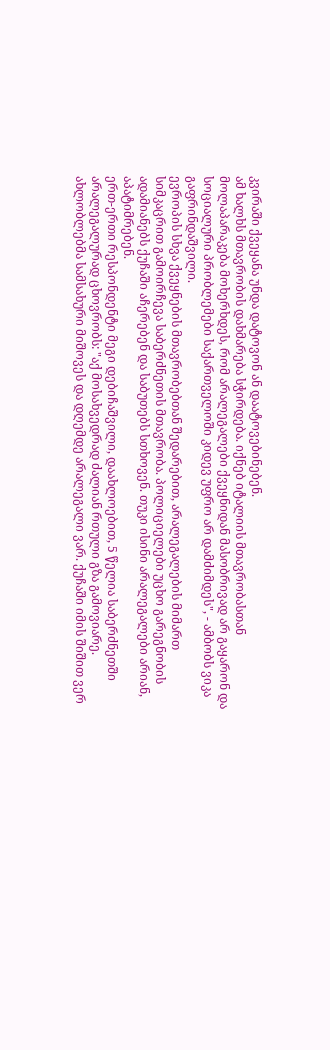კვირაში ქვეყანა უნდა დატოვონ ან დაატოვებინებენ.
ამ ხალხს მთავრობის დახმარება სჭირდება. იქნებ იტალიის მთავრობასთან მოლაპარაკება მოხერხდეს, რომ არალეგალები ქვეყნიდან მასობრივად არ გაყარონ და სოციალური პრობლემები საქართველოში კიდევ უფრო არ დამძიმდეს", - ამბობს ვიკა გაფრინდაშვილი.
ევროპის სხვა ქვეყნების მთავრობებთან შედარებით, არალეგალების მიმართ სიმკაცრით გამოირჩევა საბერძნეთის მთავრობა. პოლიციელები უცხო გარეგნობის ადამიანებს ქუჩაში აჩერებენ და საბუთებს სთხოვენ. თუკი ისინი არალეგალები არიან, აპატიმრებენ.
ერთ-ერთი რესპონდენტი მეგი დებიჩაშვილი, დაახლოებით, 5 წელია საბერძნეთში არალეგალურად ცხოვრობს: "აქ მოსახვედრად ძალიან რთული გზა გამოვიარე. ახლობლებმა სამსახური მიშოვეს და დღემდე არალეგალი ვარ. ქუჩაში იმის შიშით ვერ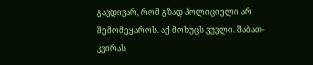გავდივარ, რომ გზად პოლიციელი არ შემომეყაროს. აქ მოხუცს ვუვლი. შაბათ-კვირას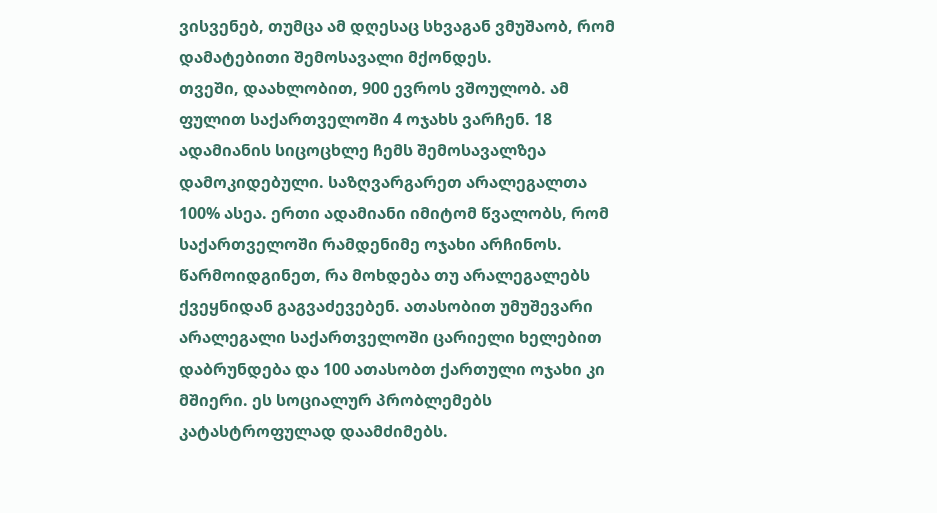ვისვენებ, თუმცა ამ დღესაც სხვაგან ვმუშაობ, რომ დამატებითი შემოსავალი მქონდეს.
თვეში, დაახლობით, 900 ევროს ვშოულობ. ამ ფულით საქართველოში 4 ოჯახს ვარჩენ. 18 ადამიანის სიცოცხლე ჩემს შემოსავალზეა დამოკიდებული. საზღვარგარეთ არალეგალთა 100% ასეა. ერთი ადამიანი იმიტომ წვალობს, რომ საქართველოში რამდენიმე ოჯახი არჩინოს.
წარმოიდგინეთ, რა მოხდება თუ არალეგალებს ქვეყნიდან გაგვაძევებენ. ათასობით უმუშევარი არალეგალი საქართველოში ცარიელი ხელებით დაბრუნდება და 100 ათასობთ ქართული ოჯახი კი მშიერი. ეს სოციალურ პრობლემებს კატასტროფულად დაამძიმებს.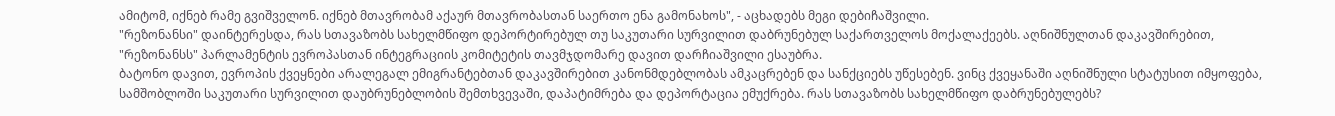ამიტომ, იქნებ რამე გვიშველონ. იქნებ მთავრობამ აქაურ მთავრობასთან საერთო ენა გამონახოს", - აცხადებს მეგი დებიჩაშვილი.
"რეზონანსი" დაინტერესდა, რას სთავაზობს სახელმწიფო დეპორტირებულ თუ საკუთარი სურვილით დაბრუნებულ საქართველოს მოქალაქეებს. აღნიშნულთან დაკავშირებით, "რეზონანსს" პარლამენტის ევროპასთან ინტეგრაციის კომიტეტის თავმჯდომარე დავით დარჩიაშვილი ესაუბრა.
ბატონო დავით, ევროპის ქვეყნები არალეგალ ემიგრანტებთან დაკავშირებით კანონმდებლობას ამკაცრებენ და სანქციებს უწესებენ. ვინც ქვეყანაში აღნიშნული სტატუსით იმყოფება, სამშობლოში საკუთარი სურვილით დაუბრუნებლობის შემთხვევაში, დაპატიმრება და დეპორტაცია ემუქრება. რას სთავაზობს სახელმწიფო დაბრუნებულებს?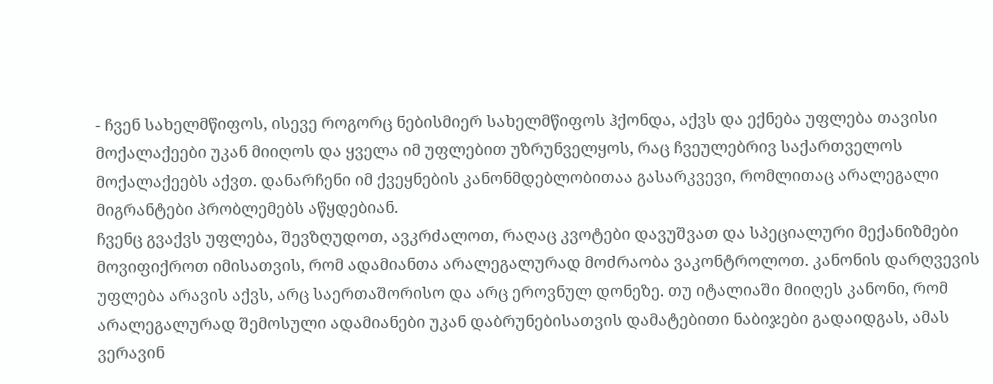- ჩვენ სახელმწიფოს, ისევე როგორც ნებისმიერ სახელმწიფოს ჰქონდა, აქვს და ექნება უფლება თავისი მოქალაქეები უკან მიიღოს და ყველა იმ უფლებით უზრუნველყოს, რაც ჩვეულებრივ საქართველოს მოქალაქეებს აქვთ. დანარჩენი იმ ქვეყნების კანონმდებლობითაა გასარკვევი, რომლითაც არალეგალი მიგრანტები პრობლემებს აწყდებიან.
ჩვენც გვაქვს უფლება, შევზღუდოთ, ავკრძალოთ, რაღაც კვოტები დავუშვათ და სპეციალური მექანიზმები მოვიფიქროთ იმისათვის, რომ ადამიანთა არალეგალურად მოძრაობა ვაკონტროლოთ. კანონის დარღვევის უფლება არავის აქვს, არც საერთაშორისო და არც ეროვნულ დონეზე. თუ იტალიაში მიიღეს კანონი, რომ არალეგალურად შემოსული ადამიანები უკან დაბრუნებისათვის დამატებითი ნაბიჯები გადაიდგას, ამას ვერავინ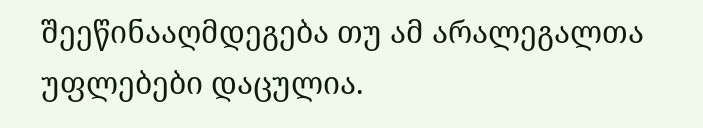შეეწინააღმდეგება თუ ამ არალეგალთა უფლებები დაცულია.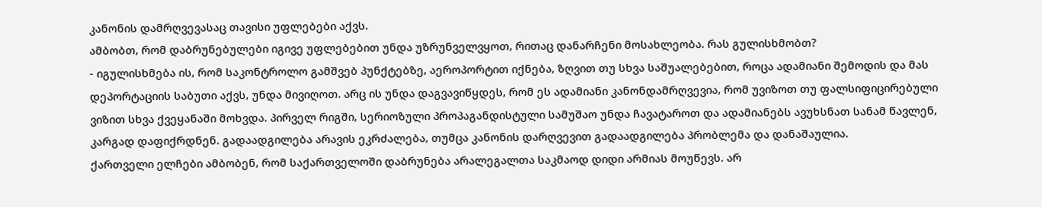კანონის დამრღვევასაც თავისი უფლებები აქვს.
ამბობთ, რომ დაბრუნებულები იგივე უფლებებით უნდა უზრუნველვყოთ, რითაც დანარჩენი მოსახლეობა. რას გულისხმობთ?
- იგულისხმება ის, რომ საკონტროლო გამშვებ პუნქტებზე, აეროპორტით იქნება, ზღვით თუ სხვა საშუალებებით, როცა ადამიანი შემოდის და მას დეპორტაციის საბუთი აქვს, უნდა მივიღოთ. არც ის უნდა დაგვავიწყდეს, რომ ეს ადამიანი კანონდამრღვევია, რომ უვიზოთ თუ ფალსიფიცირებული ვიზით სხვა ქვეყანაში მოხვდა. პირველ რიგში, სერიოზული პროპაგანდისტული სამუშაო უნდა ჩავატაროთ და ადამიანებს ავუხსნათ სანამ წავლენ, კარგად დაფიქრდნენ. გადაადგილება არავის ეკრძალება, თუმცა კანონის დარღვევით გადაადგილება პრობლემა და დანაშაულია.
ქართველი ელჩები ამბობენ, რომ საქართველოში დაბრუნება არალეგალთა საკმაოდ დიდი არმიას მოუწევს. არ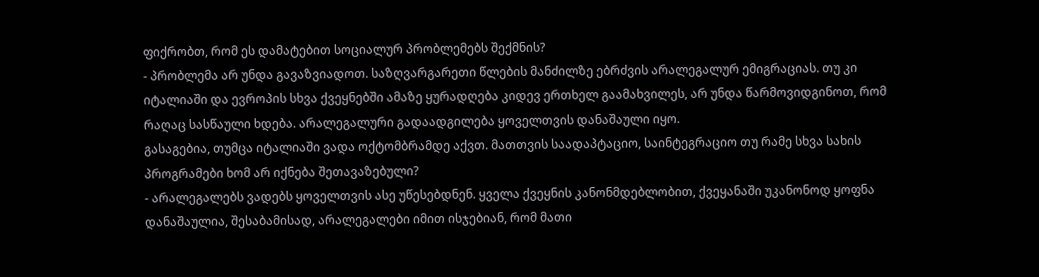ფიქრობთ, რომ ეს დამატებით სოციალურ პრობლემებს შექმნის?
- პრობლემა არ უნდა გავაზვიადოთ. საზღვარგარეთი წლების მანძილზე ებრძვის არალეგალურ ემიგრაციას. თუ კი იტალიაში და ევროპის სხვა ქვეყნებში ამაზე ყურადღება კიდევ ერთხელ გაამახვილეს, არ უნდა წარმოვიდგინოთ, რომ რაღაც სასწაული ხდება. არალეგალური გადაადგილება ყოველთვის დანაშაული იყო.
გასაგებია, თუმცა იტალიაში ვადა ოქტომბრამდე აქვთ. მათთვის საადაპტაციო, საინტეგრაციო თუ რამე სხვა სახის პროგრამები ხომ არ იქნება შეთავაზებული?
- არალეგალებს ვადებს ყოველთვის ასე უწესებდნენ. ყველა ქვეყნის კანონმდებლობით, ქვეყანაში უკანონოდ ყოფნა დანაშაულია, შესაბამისად, არალეგალები იმით ისჯებიან, რომ მათი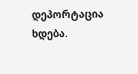დეპორტაცია ხდება.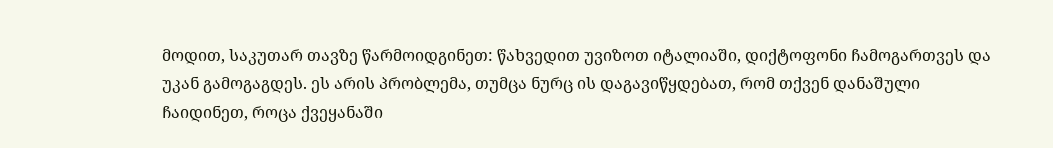მოდით, საკუთარ თავზე წარმოიდგინეთ: წახვედით უვიზოთ იტალიაში, დიქტოფონი ჩამოგართვეს და უკან გამოგაგდეს. ეს არის პრობლემა, თუმცა ნურც ის დაგავიწყდებათ, რომ თქვენ დანაშული ჩაიდინეთ, როცა ქვეყანაში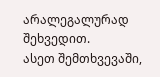არალეგალურად შეხვედით.
ასეთ შემთხვევაში,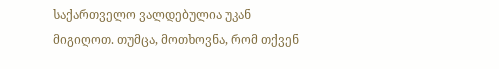საქართველო ვალდებულია უკან მიგიღოთ. თუმცა, მოთხოვნა, რომ თქვენ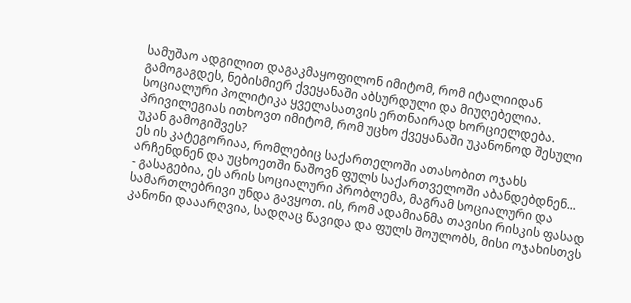სამუშაო ადგილით დაგაკმაყოფილონ იმიტომ, რომ იტალიიდან გამოგაგდეს, ნებისმიერ ქვეყანაში აბსურდული და მიუღებელია. სოციალური პოლიტიკა ყველასათვის ერთნაირად ხორციელდება. პრივილეგიას ითხოვთ იმიტომ, რომ უცხო ქვეყანაში უკანონოდ შესული უკან გამოგიშვეს?
ეს ის კატეგორიაა, რომლებიც საქართელოში ათასობით ოჯახს არჩენდნენ და უცხოეთში ნაშოვნ ფულს საქართველოში აბანდებდნენ...
- გასაგებია, ეს არის სოციალური პრობლემა, მაგრამ სოციალური და სამართლებრივი უნდა გავყოთ. ის, რომ ადამიანმა თავისი რისკის ფასად კანონი დააარღვია, სადღაც წავიდა და ფულს შოულობს, მისი ოჯახისთვს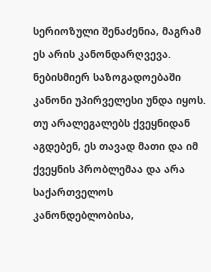სერიოზული შენაძენია, მაგრამ ეს არის კანონდარღვევა. ნებისმიერ საზოგადოებაში კანონი უპირველესი უნდა იყოს. თუ არალეგალებს ქვეყნიდან აგდებენ, ეს თავად მათი და იმ ქვეყნის პრობლემაა და არა საქართველოს კანონდებლობისა,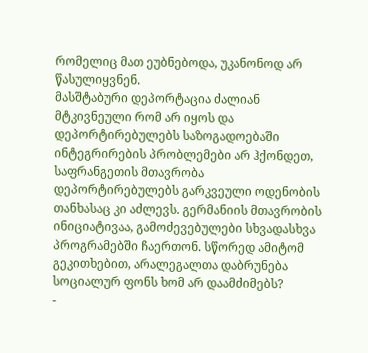რომელიც მათ ეუბნებოდა, უკანონოდ არ წასულიყვნენ.
მასშტაბური დეპორტაცია ძალიან მტკივნეული რომ არ იყოს და დეპორტირებულებს საზოგადოებაში ინტეგრირების პრობლემები არ ჰქონდეთ, საფრანგეთის მთავრობა დეპორტირებულებს გარკვეული ოდენობის თანხასაც კი აძლევს. გერმანიის მთავრობის ინიციატივაა, გამოძევებულები სხვადასხვა პროგრამებში ჩაერთონ. სწორედ ამიტომ გეკითხებით, არალეგალთა დაბრუნება სოციალურ ფონს ხომ არ დაამძიმებს?
-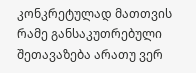კონკრეტულად მათთვის რამე განსაკუთრებული შეთავაზება არათუ ვერ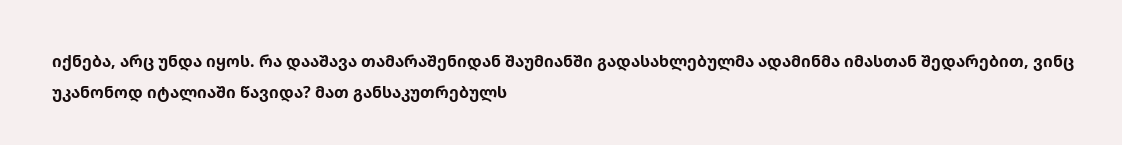იქნება, არც უნდა იყოს. რა დააშავა თამარაშენიდან შაუმიანში გადასახლებულმა ადამინმა იმასთან შედარებით, ვინც უკანონოდ იტალიაში წავიდა? მათ განსაკუთრებულს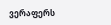ვერაფერს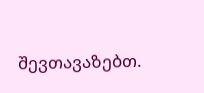შევთავაზებთ.